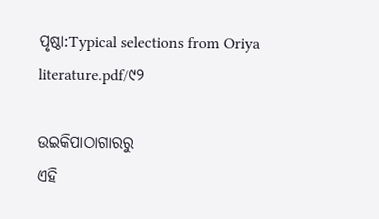ପୃଷ୍ଠା:Typical selections from Oriya literature.pdf/୯୨

ଉଇକିପାଠାଗାର‌ରୁ
ଏହି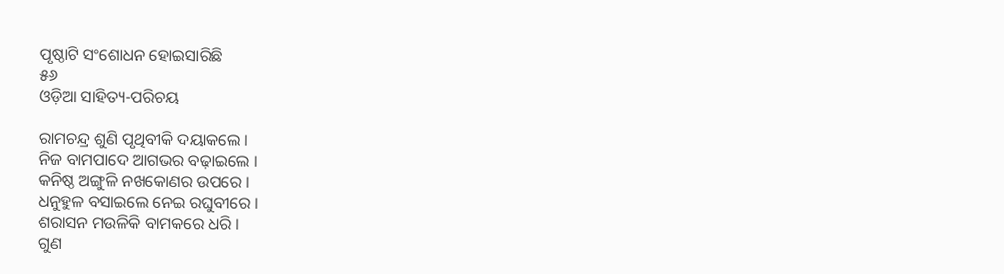ପୃଷ୍ଠାଟି ସଂଶୋଧନ ହୋଇସାରିଛି
୫୬
ଓଡ଼ିଆ ସାହିତ୍ୟ-ପରିଚୟ

ରାମଚନ୍ଦ୍ର ଶୁଣି ପୃଥିବୀକି ଦୟାକଲେ ।
ନିଜ ବାମ‌ପାଦେ ଆଗଭର ବଢ଼ାଇଲେ ।
କନିଷ୍ଠ ଅଙ୍ଗୁଳି ନ‌ଖକୋଣର ଉପରେ ।
ଧନୁହୁଳ ବସାଇଲେ ନେଇ ରଘୁବୀରେ ।
ଶରାସନ ମଉଳିକି ବାମକରେ ଧରି ।
ଗୁଣ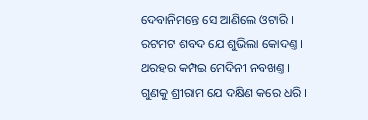ଦେବାନିମନ୍ତେ ସେ ଆଣିଲେ ଓଟାରି ।
ରଟମଟ ଶବଦ ଯେ ଶୁଭିଲା କୋଦଣ୍ତ ।
ଥରହର କମ୍ପଇ ମେଦିନୀ ନବଖଣ୍ତ ।
ଗୁଣକୁ ଶ୍ରୀରାମ ଯେ ଦକ୍ଷିଣ କରେ ଧରି ।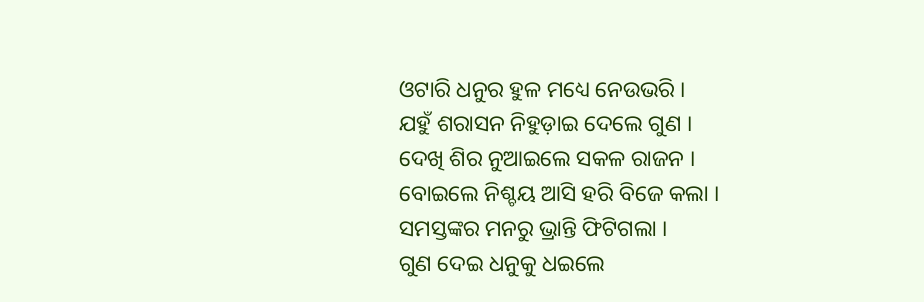ଓଟାରି ଧନୁର ହୁଳ ମଧ୍ୟେ ନେଉଭରି ।
ଯହୁଁ ଶରାସନ ନିହୁଡ଼ାଇ ଦେଲେ ଗୁଣ ।
ଦେଖି ଶିର ନୁଆଇଲେ ସକଳ ରାଜନ ।
ବୋଇଲେ ନିଶ୍ଚୟ ଆସି ହରି ବିଜେ କଲା ।
ସମସ୍ତଙ୍କର ମନରୁ ଭ୍ରାନ୍ତି ଫିଟିଗଲା ।
ଗୁଣ ଦେଇ ଧନୁକୁ ଧଇଲେ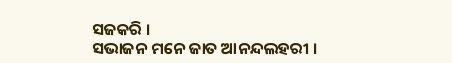ସଜକରି ।
ସଭାଜନ ମନେ ଜାତ ଆନନ୍ଦଲ‌ହରୀ ।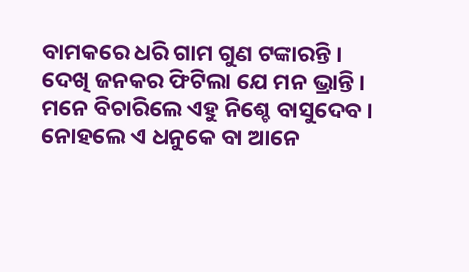ବାମକରେ ଧରି ଗାମ ଗୁଣ ଟଙ୍କାରନ୍ତି ।
ଦେଖି ଜନ‌କର ଫିଟିଲା ଯେ ମନ ଭ୍ରାନ୍ତି ।
ମନେ ବିଚାରିଲେ ଏହୁ ନିଶ୍ଚେ ବାସୁଦେବ ।
ନୋହଲେ ଏ ଧନୁକେ ବା ଆନେ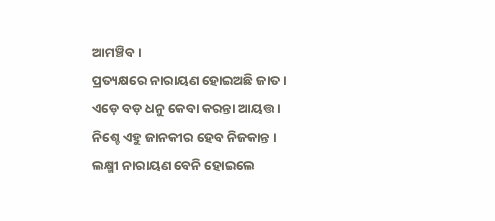ଆମଞ୍ଚିବ ।
ପ୍ରତ୍ୟକ୍ଷରେ ନାରାୟଣ ହୋଇଅଛି ଜାତ ।
ଏଡ଼େ ବଡ଼ ଧନୁ କେବା କରନ୍ତା ଆୟତ୍ତ ।
ନିଶ୍ଚେ ଏହୁ ଜାନ‌କୀର ହେବ ନିଜକାନ୍ତ ।
ଲକ୍ଷ୍ମୀ ନାରାୟଣ ବେନି ହୋଇଲେ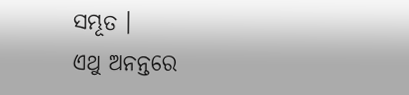ସମ୍ଭୂତ ।
ଏଥୁ ଅନନ୍ତରେ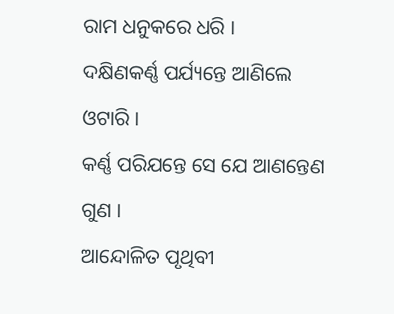ରାମ ଧନୁକରେ ଧରି ।
ଦକ୍ଷିଣକର୍ଣ୍ଣ ପର୍ଯ୍ୟନ୍ତେ ଆଣିଲେ ଓଟାରି ।
କର୍ଣ୍ଣ ପରିଯନ୍ତେ ସେ ଯେ ଆଣନ୍ତେଣ ଗୁଣ ।
ଆନ୍ଦୋଳିତ ପୃଥିବୀ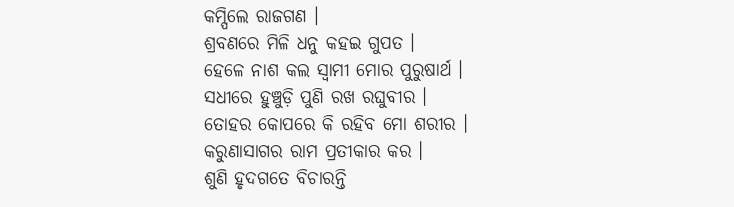କମ୍ପିଲେ ରାଜଗଣ ।
ଶ୍ରବଣରେ ମିଳି ଧନୁ କ‌ହଇ ଗୁପତ ।
ହେଳେ ନାଶ କଲ ସ୍ୱାମୀ ମୋର ପୁରୁଷାର୍ଥ ।
ସଧୀରେ ହୁଞ୍ଚୁଡ଼ି ପୁଣି ରଖ ରଘୁବୀର ।
ତୋହର କୋପରେ କି ରହିବ ମୋ ଶରୀର ।
କରୁଣାସାଗର ରାମ ପ୍ରତୀକାର କର ।
ଶୁଣି ହୃଦଗତେ ବିଚାରନ୍ତି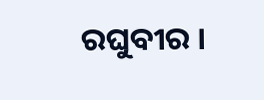ରଘୁବୀର ।